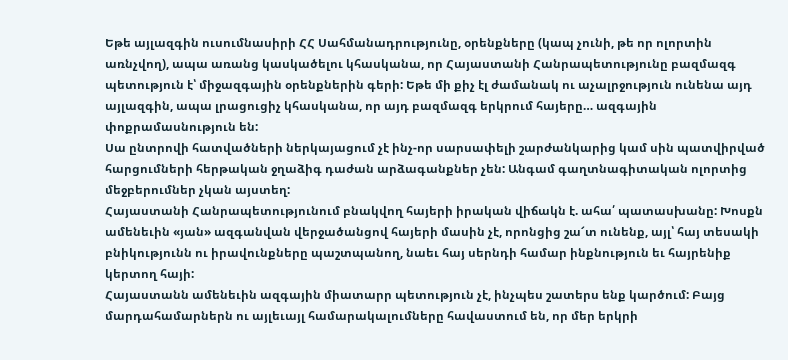Եթե այլազգին ուսումնասիրի ՀՀ Սահմանադրությունը, օրենքները (կապ չունի, թե որ ոլորտին առնչվող), ապա առանց կասկածելու կհասկանա, որ Հայաստանի Հանրապետությունը բազմազգ պետություն է՝ միջազգային օրենքներին գերի: Եթե մի քիչ էլ ժամանակ ու աչալրջություն ունենա այդ այլազգին, ապա լրացուցիչ կհասկանա, որ այդ բազմազգ երկրում հայերը… ազգային փոքրամասնություն են:
Սա ընտրովի հատվածների ներկայացում չէ ինչ-որ սարսափելի շարժանկարից կամ սին պատվիրված հարցումների հերթական ջղաձիգ դաժան արձագանքներ չեն: Անգամ գաղտնագիտական ոլորտից մեջբերումներ չկան այստեղ:
Հայաստանի Հանրապետությունում բնակվող հայերի իրական վիճակն է. ահա՛ պատասխանը: Խոսքն ամենեւին «յան» ազգանվան վերջածանցով հայերի մասին չէ, որոնցից շա՜տ ունենք, այլ՝ հայ տեսակի բնիկությունն ու իրավունքները պաշտպանող, նաեւ հայ սերնդի համար ինքնություն եւ հայրենիք կերտող հայի:
Հայաստանն ամենեւին ազգային միատարր պետություն չէ, ինչպես շատերս ենք կարծում: Բայց մարդահամարներն ու այլեւայլ համարակալումները հավաստում են, որ մեր երկրի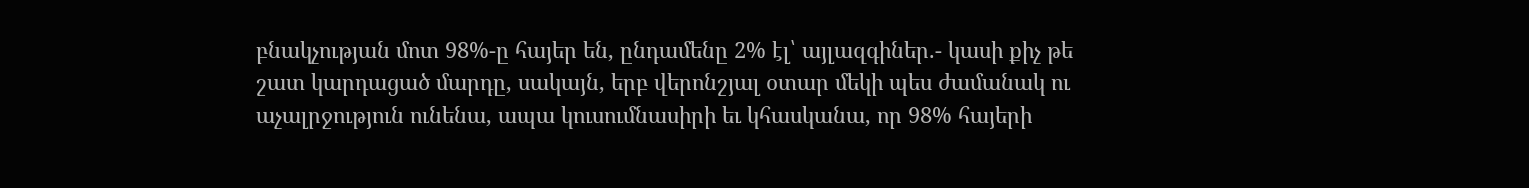բնակչության մոտ 98%-ը հայեր են, ընդամենը 2% էլ՝ այլազգիներ.- կասի քիչ թե շատ կարդացած մարդը, սակայն, երբ վերոնշյալ օտար մեկի պես ժամանակ ու աչալրջություն ունենա, ապա կուսումնասիրի եւ կհասկանա, որ 98% հայերի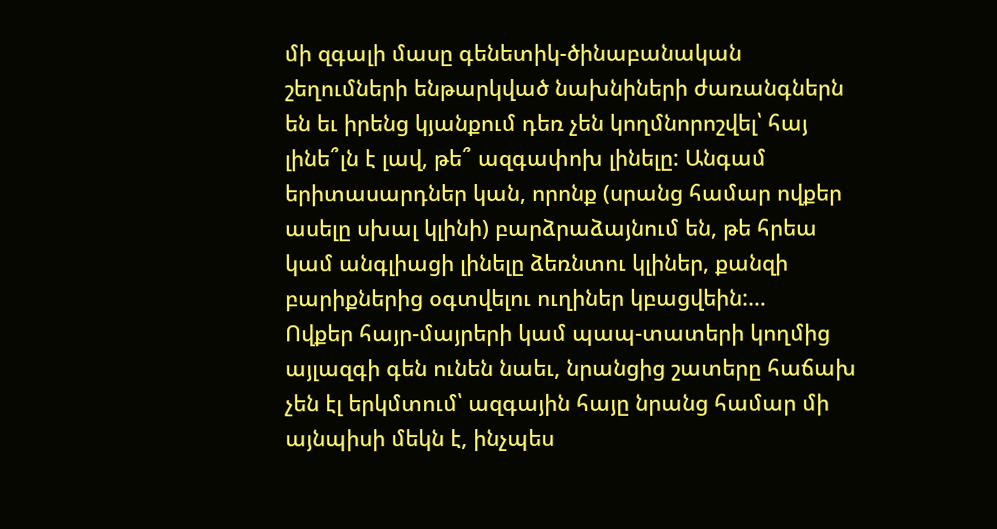մի զգալի մասը գենետիկ-ծինաբանական շեղումների ենթարկված նախնիների ժառանգներն են եւ իրենց կյանքում դեռ չեն կողմնորոշվել՝ հայ լինե՞լն է լավ, թե՞ ազգափոխ լինելը: Անգամ երիտասարդներ կան, որոնք (սրանց համար ովքեր ասելը սխալ կլինի) բարձրաձայնում են, թե հրեա կամ անգլիացի լինելը ձեռնտու կլիներ, քանզի բարիքներից օգտվելու ուղիներ կբացվեին:…
Ովքեր հայր-մայրերի կամ պապ-տատերի կողմից այլազգի գեն ունեն նաեւ, նրանցից շատերը հաճախ չեն էլ երկմտում՝ ազգային հայը նրանց համար մի այնպիսի մեկն է, ինչպես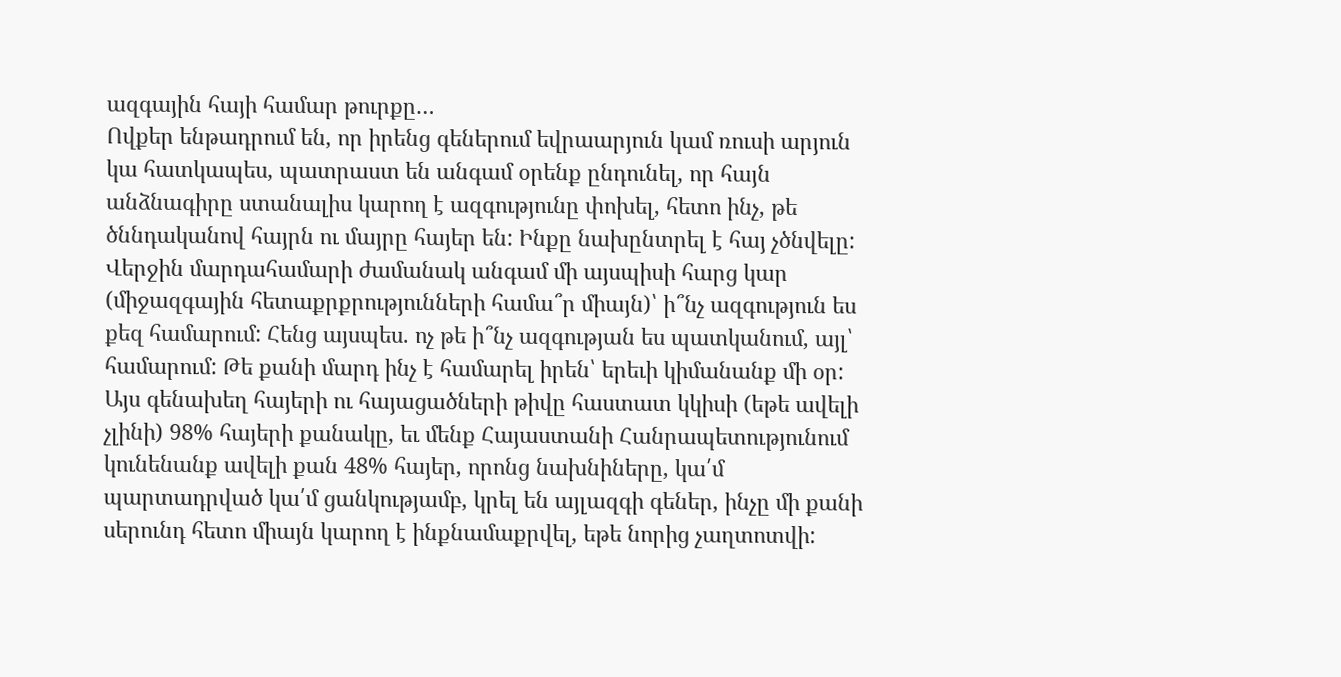ազգային հայի համար թուրքը…
Ովքեր ենթադրում են, որ իրենց գեներում եվրաարյուն կամ ռուսի արյուն կա հատկապես, պատրաստ են անգամ օրենք ընդունել, որ հայն անձնագիրը ստանալիս կարող է ազգությունը փոխել, հետո ինչ, թե ծննդականով հայրն ու մայրը հայեր են: Ինքը նախընտրել է հայ չծնվելը:
Վերջին մարդահամարի ժամանակ անգամ մի այսպիսի հարց կար (միջազգային հետաքրքրությունների համա՞ր միայն)՝ ի՞նչ ազգություն ես քեզ համարում: Հենց այսպես. ոչ թե ի՞նչ ազգության ես պատկանում, այլ՝ համարում: Թե քանի մարդ ինչ է համարել իրեն՝ երեւի կիմանանք մի օր:
Այս գենախեղ հայերի ու հայացածների թիվը հաստատ կկիսի (եթե ավելի չլինի) 98% հայերի քանակը, եւ մենք Հայաստանի Հանրապետությունում կունենանք ավելի քան 48% հայեր, որոնց նախնիները, կա՛մ պարտադրված կա՛մ ցանկությամբ, կրել են այլազգի գեներ, ինչը մի քանի սերունդ հետո միայն կարող է ինքնամաքրվել, եթե նորից չաղտոտվի: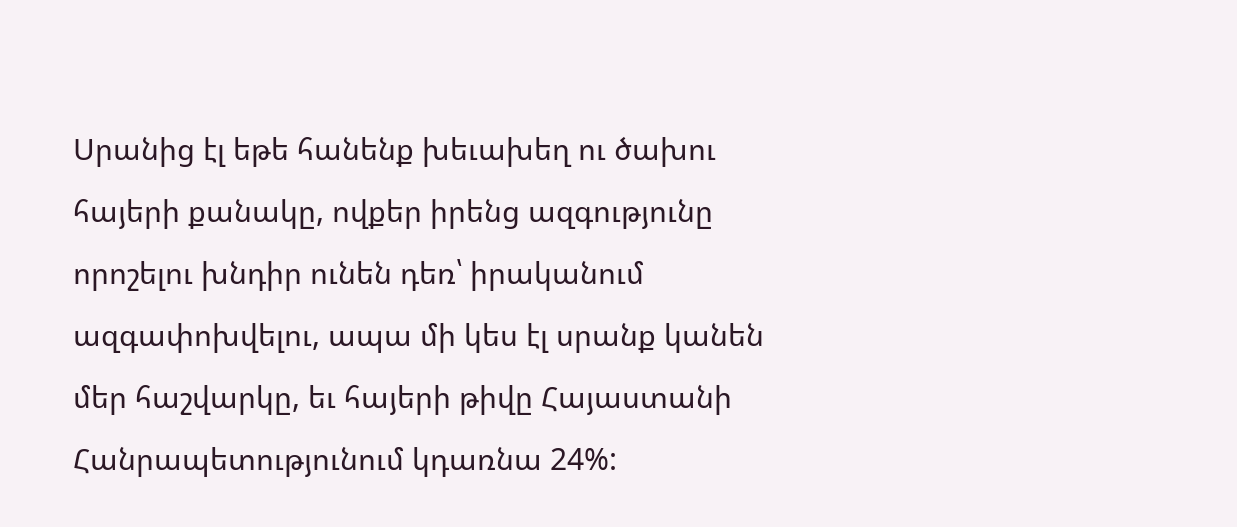Սրանից էլ եթե հանենք խեւախեղ ու ծախու հայերի քանակը, ովքեր իրենց ազգությունը որոշելու խնդիր ունեն դեռ՝ իրականում ազգափոխվելու, ապա մի կես էլ սրանք կանեն մեր հաշվարկը, եւ հայերի թիվը Հայաստանի Հանրապետությունում կդառնա 24%: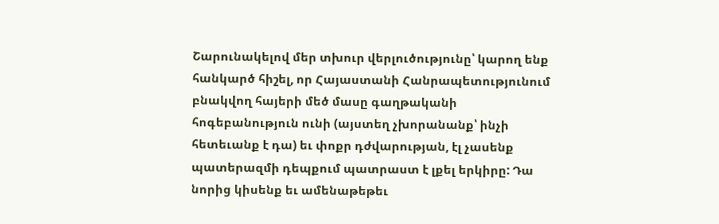Շարունակելով մեր տխուր վերլուծությունը՝ կարող ենք հանկարծ հիշել, որ Հայաստանի Հանրապետությունում բնակվող հայերի մեծ մասը գաղթականի հոգեբանություն ունի (այստեղ չխորանանք՝ ինչի հետեւանք է դա) եւ փոքր դժվարության, էլ չասենք պատերազմի դեպքում պատրաստ է լքել երկիրը: Դա նորից կիսենք եւ ամենաթեթեւ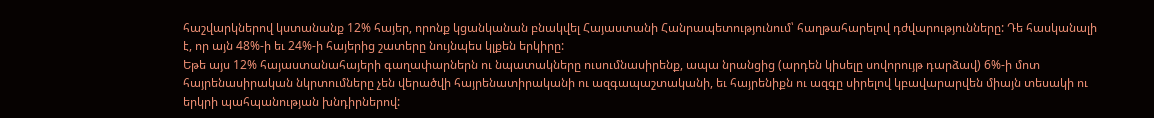հաշվարկներով կստանանք 12% հայեր, որոնք կցանկանան բնակվել Հայաստանի Հանրապետությունում՝ հաղթահարելով դժվարությունները: Դե հասկանալի է, որ այն 48%-ի եւ 24%-ի հայերից շատերը նույնպես կլքեն երկիրը:
Եթե այս 12% հայաստանահայերի գաղափարներն ու նպատակները ուսումնասիրենք, ապա նրանցից (արդեն կիսելը սովորույթ դարձավ) 6%-ի մոտ հայրենասիրական նկրտումները չեն վերածվի հայրենատիրականի ու ազգապաշտականի, եւ հայրենիքն ու ազգը սիրելով կբավարարվեն միայն տեսակի ու երկրի պահպանության խնդիրներով: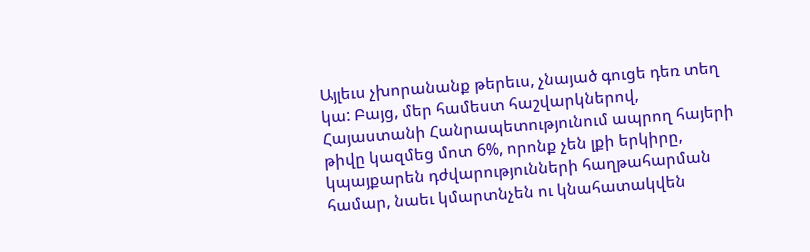Այլեւս չխորանանք թերեւս, չնայած գուցե դեռ տեղ կա: Բայց, մեր համեստ հաշվարկներով, Հայաստանի Հանրապետությունում ապրող հայերի թիվը կազմեց մոտ 6%, որոնք չեն լքի երկիրը, կպայքարեն դժվարությունների հաղթահարման համար, նաեւ կմարտնչեն ու կնահատակվեն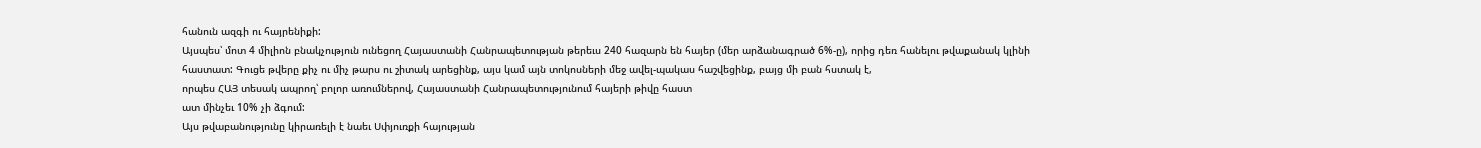հանուն ազգի ու հայրենիքի:
Այսպես՝ մոտ 4 միլիոն բնակչություն ունեցող Հայաստանի Հանրապետության թերեւս 240 հազարն են հայեր (մեր արձանագրած 6%-ը), որից դեռ հանելու թվաքանակ կլինի հաստատ: Գուցե թվերը քիչ ու միչ թարս ու շիտակ արեցինք, այս կամ այն տոկոսների մեջ ավել-պակաս հաշվեցինք, բայց մի բան հստակ է,
որպես ՀԱՅ տեսակ ապրող՝ բոլոր առումներով, Հայաստանի Հանրապետությունում հայերի թիվը հաստ
ատ մինչեւ 10% չի ձգում:
Այս թվաբանությունը կիրառելի է նաեւ Սփյուռքի հայության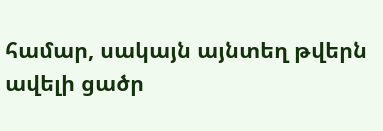համար, սակայն այնտեղ թվերն ավելի ցածր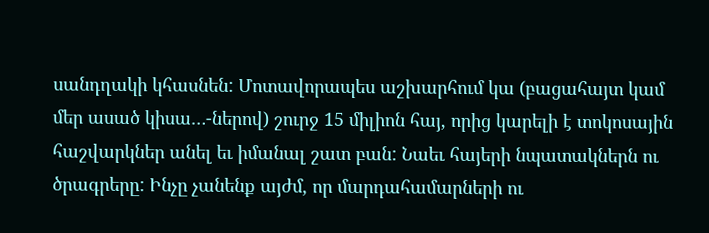սանդղակի կհասնեն: Մոտավորապես աշխարհում կա (բացահայտ կամ մեր ասած կիսա…-ներով) շուրջ 15 միլիոն հայ, որից կարելի է տոկոսային հաշվարկներ անել եւ իմանալ շատ բան: Նաեւ հայերի նպատակներն ու ծրագրերը: Ինչը չանենք այժմ, որ մարդահամարների ու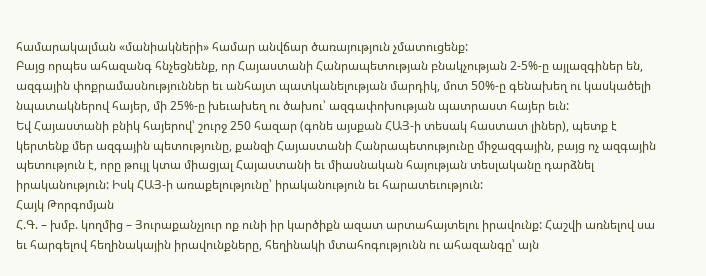համարակալման «մանիակների» համար անվճար ծառայություն չմատուցենք:
Բայց որպես ահազանգ հնչեցնենք, որ Հայաստանի Հանրապետության բնակչության 2-5%-ը այլազգիներ են, ազգային փոքրամասնություններ եւ անհայտ պատկանելության մարդիկ, մոտ 50%-ը գենախեղ ու կասկածելի նպատակներով հայեր, մի 25%-ը խեւախեղ ու ծախու՝ ազգափոխության պատրաստ հայեր եւն:
Եվ Հայաստանի բնիկ հայերով՝ շուրջ 250 հազար (գոնե այսքան ՀԱՅ-ի տեսակ հաստատ լիներ), պետք է կերտենք մեր ազգային պետությունը, քանզի Հայաստանի Հանրապետությունը միջազգային, բայց ոչ ազգային պետություն է, որը թույլ կտա միացյալ Հայաստանի եւ միասնական հայության տեսլականը դարձնել իրականություն: Իսկ ՀԱՅ-ի առաքելությունը՝ իրականություն եւ հարատեւություն:
Հայկ Թորգոմյան
Հ.Գ. – խմբ. կողմից – Յուրաքանչյուր ոք ունի իր կարծիքն ազատ արտահայտելու իրավունք: Հաշվի առնելով սա եւ հարգելով հեղինակային իրավունքները, հեղինակի մտահոգությունն ու ահազանգը՝ այն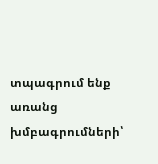տպագրում ենք առանց խմբագրումների՝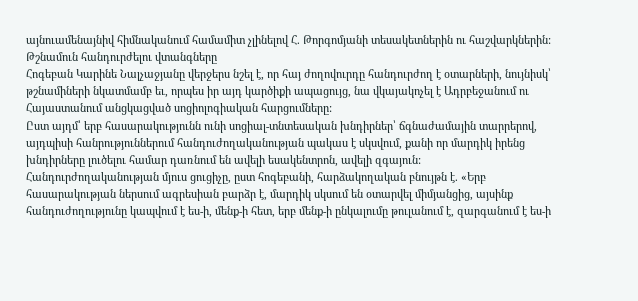այնուամենայնիվ հիմնականում համամիտ չլինելով Հ. Թորգոմյանի տեսակետներին ու հաշվարկներին:
Թշնամուն հանդուրժելու վտանգները
Հոգեբան Կարինե Նալչաջյանը վերջերս նշել է, որ հայ ժողովուրդը հանդուրժող է օտարների, նույնիսկ՝ թշնամիների նկատմամբ եւ, որպես իր այդ կարծիքի ապացույց, նա վկայակոչել է Ադրբեջանում ու Հայաստանում անցկացված սոցիոլոգիական հարցումները:
Ըստ այդմ՝ երբ հասարակությունն ունի սոցիալ-տնտեսական խնդիրներ՝ ճգնաժամային տարրերով, այդպիսի հանրություններում հանդուժողականության պակաս է սկսվում, քանի որ մարդիկ իրենց խնդիրները լուծելու համար դառնում են ավելի եսակենտրոն, ավելի զգայուն:
Հանդուրժողականության մյուս ցուցիչը, ըստ հոգեբանի, հարձակողական բնույթն է. «Երբ հասարակության ներսում ագրեսիան բարձր է, մարդիկ սկսում են օտարվել միմյանցից, այսինք հանդուժողությունը կապվում է ես-ի, մենք-ի հետ, երբ մենք-ի ընկալումը թուլանում է, զարգանում է ես-ի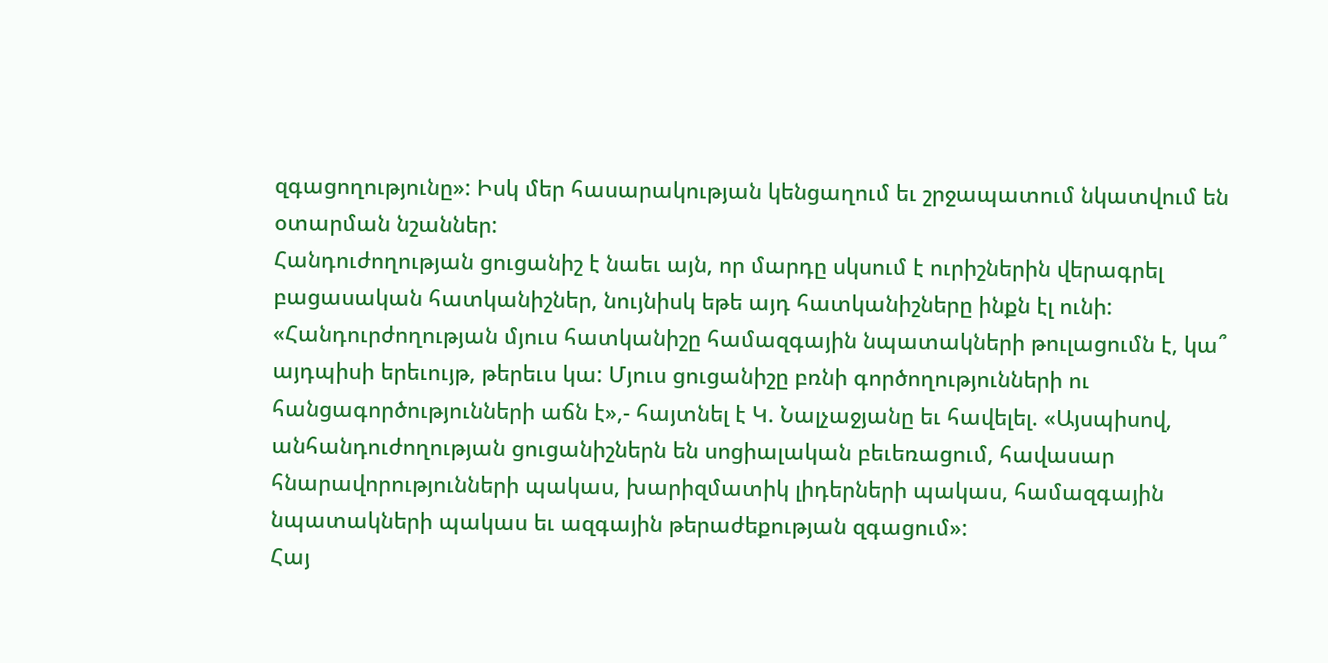զգացողությունը»: Իսկ մեր հասարակության կենցաղում եւ շրջապատում նկատվում են օտարման նշաններ:
Հանդուժողության ցուցանիշ է նաեւ այն, որ մարդը սկսում է ուրիշներին վերագրել բացասական հատկանիշներ, նույնիսկ եթե այդ հատկանիշները ինքն էլ ունի: «Հանդուրժողության մյուս հատկանիշը համազգային նպատակների թուլացումն է, կա՞ այդպիսի երեւույթ, թերեւս կա: Մյուս ցուցանիշը բռնի գործողությունների ու հանցագործությունների աճն է»,- հայտնել է Կ. Նալչաջյանը եւ հավելել. «Այսպիսով, անհանդուժողության ցուցանիշներն են սոցիալական բեւեռացում, հավասար հնարավորությունների պակաս, խարիզմատիկ լիդերների պակաս, համազգային նպատակների պակաս եւ ազգային թերաժեքության զգացում»:
Հայ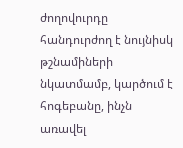ժողովուրդը հանդուրժող է նույնիսկ թշնամիների նկատմամբ, կարծում է հոգեբանը, ինչն առավել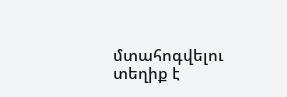մտահոգվելու տեղիք է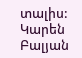տալիս:
Կարեն Բալյան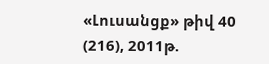«Լուսանցք» թիվ 40 (216), 2011թ.